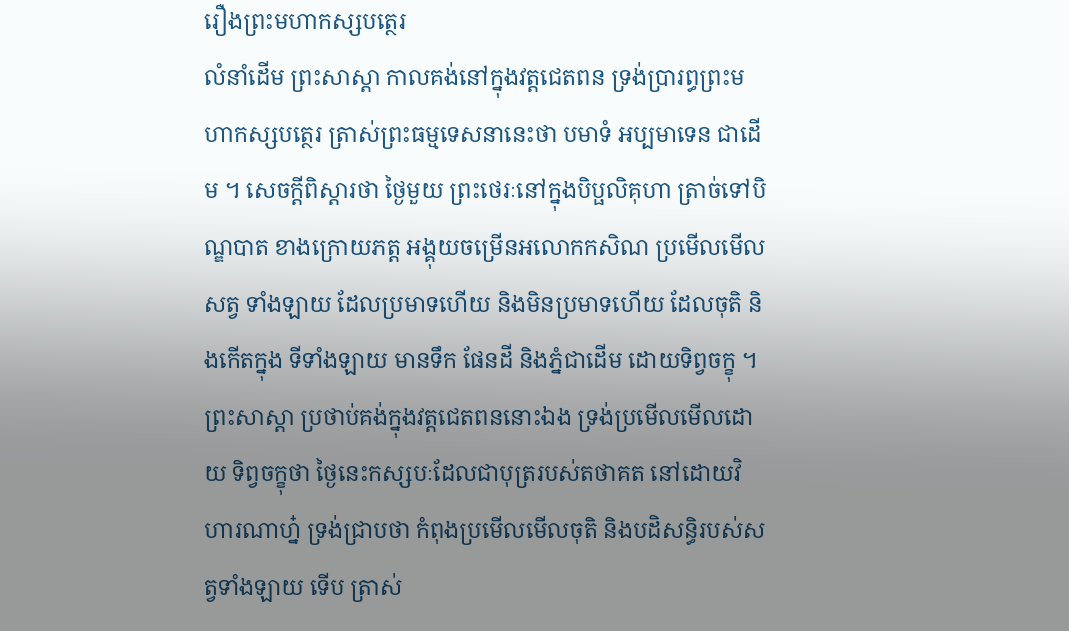រឿងព្រះមហាកស្សបត្ថេរ
លំនាំដើម ព្រះសាស្តា កាលគង់នៅក្នុងវត្តជេតពន ទ្រង់ប្រារព្ធព្រះមហាកស្សបត្ថេរ ត្រាស់ព្រះធម្មទេសនានេះថា បមាទំ អប្បមាទេន ជាដើម ។ សេចក្តីពិស្តារថា ថ្ងៃមួយ ព្រះថេរៈនៅក្នុងបិប្ផលិគុហា ត្រាច់ទៅបិណ្ឌបាត ខាងក្រោយភត្ត អង្គុយចម្រើនអលោកកសិណ ប្រមើលមើលសត្វ ទាំងឡាយ ដែលប្រមាទហើយ និងមិនប្រមាទហើយ ដែលចុតិ និងកើតក្នុង ទីទាំងឡាយ មានទឹក ផែនដី និងភ្នំជាដើម ដោយទិព្វចក្ខុ ។ ព្រះសាស្តា ប្រថាប់គង់ក្នុងវត្តជេតពននោះឯង ទ្រង់ប្រមើលមើលដោយ ទិព្វចក្ខុថា ថ្ងៃនេះកស្សបៈដែលជាបុត្ររបស់តថាគត នៅដោយវិហារណាហ្ន៎ ទ្រង់ជ្រាបថា កំពុងប្រមើលមើលចុតិ និងបដិសន្ធិរបស់សត្វទាំងឡាយ ទើប ត្រាស់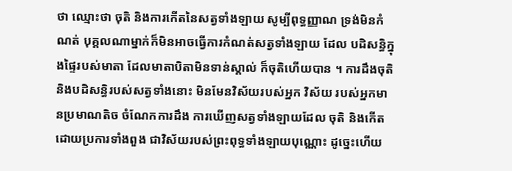ថា ឈ្មោះថា ចុតិ និងការកើតនៃសត្វទាំងឡាយ សូម្បីពុទ្ធញ្ញាណ ទ្រង់មិនកំណត់ បុគ្គលណាម្នាក់ក៏មិនអាចធ្វើការកំណត់សត្វទាំងឡាយ ដែល បដិសន្ធិក្នុងផ្ទៃរបស់មាតា ដែលមាតាបិតាមិនទាន់ស្គាល់ ក៏ចុតិហើយបាន ។ ការដឹងចុតិ និងបដិសន្ធិរបស់សត្វទាំងនោះ មិនមែនវិស័យរបស់អ្នក វិស័យ របស់អ្នកមានប្រមាណតិច ចំណែកការដឹង ការឃើញសត្វទាំងឡាយដែល ចុតិ និងកើត ដោយប្រការទាំងពួង ជាវិស័យរបស់ព្រះពុទ្ធទាំងឡាយបុណ្ណោះ ដូច្នេះហើយ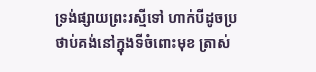ទ្រង់ផ្សាយព្រះរស្មីទៅ ហាក់បីដូចប្រថាប់គង់នៅក្នុងទីចំពោះមុខ ត្រាស់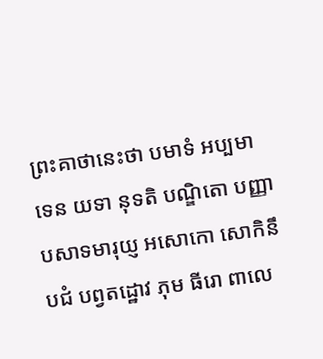ព្រះគាថានេះថា បមាទំ អប្បមាទេន យទា នុទតិ បណ្ឌិតោ បញ្ញាបសាទមារុយ្ញ អសោកោ សោកិនឹ បជំ បព្វតដ្ឋោវ ភុម ធីរោ ពាលេ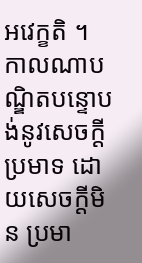អវេក្ខតិ ។ កាលណាបណ្ឌិតបន្ទោបង់នូវសេចក្តីប្រមាទ ដោយសេចក្តីមិន ប្រមា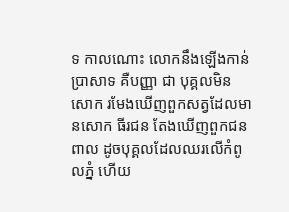ទ កាលណោះ លោកនឹងឡើងកាន់ប្រាសាទ គឺបញ្ញា ជា បុគ្គលមិនសោក រមែងឃើញពួកសត្វដែលមានសោក ធីរជន តែងឃើញពួកជនពាល ដូចបុគ្គលដែលឈរលើកំពូលភ្នំ ហើយ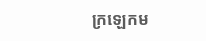ក្រឡេកម